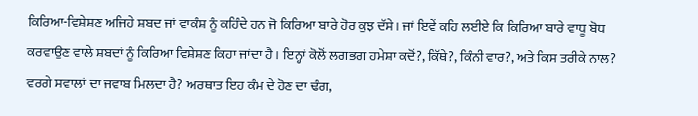ਕਿਰਿਆ-ਵਿਸ਼ੇਸ਼ਣ ਅਜਿਹੇ ਸ਼ਬਦ ਜਾਂ ਵਾਕੰਸ਼ ਨੂੰ ਕਹਿੰਦੇ ਹਨ ਜੋ ਕਿਰਿਆ ਬਾਰੇ ਹੋਰ ਕੁਝ ਦੱਸੇ। ਜਾਂ ਇਵੇਂ ਕਹਿ ਲਈਏ ਕਿ ਕਿਰਿਆ ਬਾਰੇ ਵਾਧੂ ਬੋਧ ਕਰਵਾਉਣ ਵਾਲੇ ਸ਼ਬਦਾਂ ਨੂੰ ਕਿਰਿਆ ਵਿਸ਼ੇਸ਼ਣ ਕਿਹਾ ਜਾਂਦਾ ਹੈ। ਇਨ੍ਹਾਂ ਕੋਲੋਂ ਲਗਭਗ ਹਮੇਸ਼ਾ ਕਦੋਂ?, ਕਿੱਥੇ?, ਕਿੰਨੀ ਵਾਰ?, ਅਤੇ ਕਿਸ ਤਰੀਕੇ ਨਾਲ? ਵਰਗੇ ਸਵਾਲਾਂ ਦਾ ਜਵਾਬ ਮਿਲਦਾ ਹੈ? ਅਰਥਾਤ ਇਹ ਕੰਮ ਦੇ ਹੋਣ ਦਾ ਢੰਗ,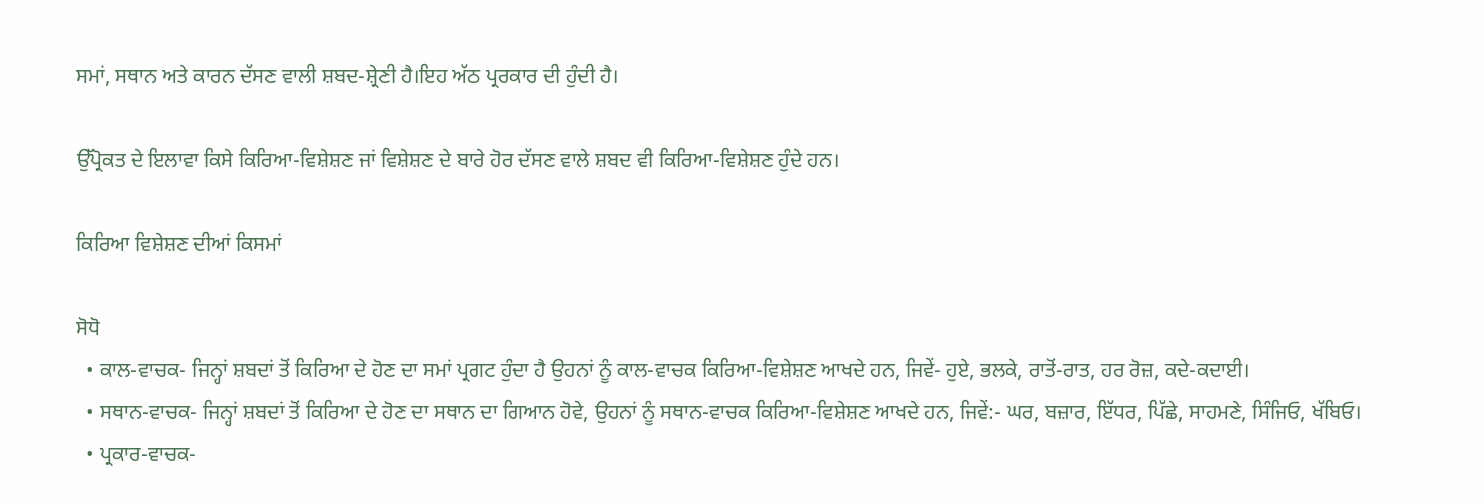ਸਮਾਂ, ਸਥਾਨ ਅਤੇ ਕਾਰਨ ਦੱਸਣ ਵਾਲੀ ਸ਼ਬਦ-ਸ਼੍ਰੇਣੀ ਹੈ।ਇਹ ਅੱਠ ਪ੍ਰਰਕਾਰ ਦੀ ਹੁੰਦੀ ਹੈ।

ਉੱਪ੍ਰੋਕਤ ਦੇ ਇਲਾਵਾ ਕਿਸੇ ਕਿਰਿਆ-ਵਿਸ਼ੇਸ਼ਣ ਜਾਂ ਵਿਸ਼ੇਸ਼ਣ ਦੇ ਬਾਰੇ ਹੋਰ ਦੱਸਣ ਵਾਲੇ ਸ਼ਬਦ ਵੀ ਕਿਰਿਆ-ਵਿਸ਼ੇਸ਼ਣ ਹੁੰਦੇ ਹਨ।

ਕਿਰਿਆ ਵਿਸ਼ੇਸ਼ਣ ਦੀਆਂ ਕਿਸਮਾਂ

ਸੋਧੋ
  • ਕਾਲ-ਵਾਚਕ- ਜਿਨ੍ਹਾਂ ਸ਼ਬਦਾਂ ਤੋਂ ਕਿਰਿਆ ਦੇ ਹੋਣ ਦਾ ਸਮਾਂ ਪ੍ਰਗਟ ਹੁੰਦਾ ਹੈ ਉਹਨਾਂ ਨੂੰ ਕਾਲ-ਵਾਚਕ ਕਿਰਿਆ-ਵਿਸ਼ੇਸ਼ਣ ਆਖਦੇ ਹਨ, ਜਿਵੇਂ- ਹੁਏ, ਭਲਕੇ, ਰਾਤੋਂ-ਰਾਤ, ਹਰ ਰੋਜ਼, ਕਦੇ-ਕਦਾਈ।
  • ਸਥਾਨ-ਵਾਚਕ- ਜਿਨ੍ਹਾਂ ਸ਼ਬਦਾਂ ਤੋਂ ਕਿਰਿਆ ਦੇ ਹੋਣ ਦਾ ਸਥਾਨ ਦਾ ਗਿਆਨ ਹੋਵੇ, ਉਹਨਾਂ ਨੂੰ ਸਥਾਨ-ਵਾਚਕ ਕਿਰਿਆ-ਵਿਸ਼ੇਸ਼ਣ ਆਖਦੇ ਹਨ, ਜਿਵੇਂ:- ਘਰ, ਬਜ਼ਾਰ, ਇੱਧਰ, ਪਿੱਛੇ, ਸਾਹਮਣੇ, ਸਿੰਜਿਓ, ਖੱਬਿਓ।
  • ਪ੍ਰਕਾਰ-ਵਾਚਕ-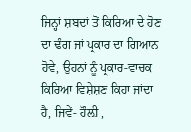ਜਿਨ੍ਹਾਂ ਸ਼ਬਦਾਂ ਤੋਂ ਕਿਰਿਆ ਦੇ ਹੋਣ ਦਾ ਢੰਗ ਜਾਂ ਪ੍ਰਕਾਰ ਦਾ ਗਿਆਨ ਹੋਵੇ, ਉਹਨਾਂ ਨੂੰ ਪ੍ਰਕਾਰ-ਵਾਚਕ ਕਿਰਿਆ ਵਿਸ਼ੇਸ਼ਣ ਕਿਹਾ ਜਾਂਦਾ ਹੈ, ਜਿਵੇਂ- ਹੌਲ਼ੀ ,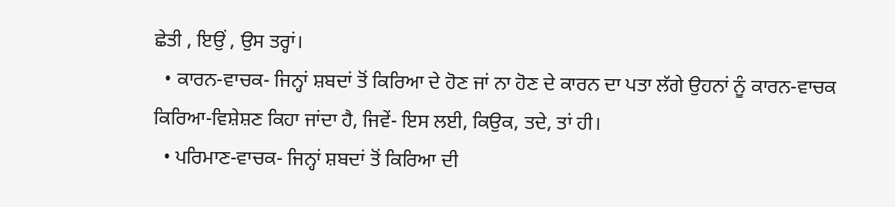ਛੇਤੀ , ਇਉਂ , ਉਸ ਤਰ੍ਹਾਂ।
  • ਕਾਰਨ-ਵਾਚਕ- ਜਿਨ੍ਹਾਂ ਸ਼ਬਦਾਂ ਤੋਂ ਕਿਰਿਆ ਦੇ ਹੋਣ ਜਾਂ ਨਾ ਹੋਣ ਦੇ ਕਾਰਨ ਦਾ ਪਤਾ ਲੱਗੇ ਉਹਨਾਂ ਨੂੰ ਕਾਰਨ-ਵਾਚਕ ਕਿਰਿਆ-ਵਿਸ਼ੇਸ਼ਣ ਕਿਹਾ ਜਾਂਦਾ ਹੈ, ਜਿਵੇਂ- ਇਸ ਲਈ, ਕਿਉਕ, ਤਦੇ, ਤਾਂ ਹੀ।
  • ਪਰਿਮਾਣ-ਵਾਚਕ- ਜਿਨ੍ਹਾਂ ਸ਼ਬਦਾਂ ਤੋਂ ਕਿਰਿਆ ਦੀ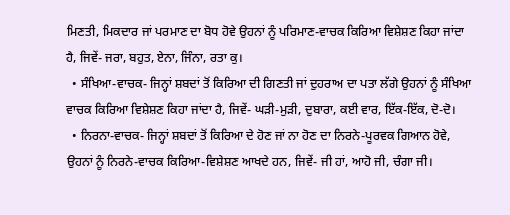ਮਿਣਤੀ, ਮਿਕਦਾਰ ਜਾਂ ਪਰਮਾਣ ਦਾ ਬੋਧ ਹੋਵੇ ਉਹਨਾਂ ਨੂੰ ਪਰਿਮਾਣ-ਵਾਚਕ ਕਿਰਿਆ ਵਿਸ਼ੇਸ਼ਣ ਕਿਹਾ ਜਾਂਦਾ ਹੈ, ਜਿਵੇਂ- ਜਰਾ, ਬਹੁਤ, ਏਨਾ, ਜਿੰਨਾ, ਰਤਾ ਕੁ।
  • ਸੰਖਿਆ-ਵਾਚਕ- ਜਿਨ੍ਹਾਂ ਸ਼ਬਦਾਂ ਤੋਂ ਕਿਰਿਆ ਦੀ ਗਿਣਤੀ ਜਾਂ ਦੁਹਰਾਅ ਦਾ ਪਤਾ ਲੱਗੇ ਉਹਨਾਂ ਨੂੰ ਸੰਖਿਆ ਵਾਚਕ ਕਿਰਿਆ ਵਿਸ਼ੇਸ਼ਣ ਕਿਹਾ ਜਾਂਦਾ ਹੈ, ਜਿਵੇਂ- ਘੜੀ-ਮੁੜੀ, ਦੁਬਾਰਾ, ਕਈ ਵਾਰ, ਇੱਕ-ਇੱਕ, ਦੋ-ਦੋ।
  • ਨਿਰਨਾ-ਵਾਚਕ- ਜਿਨ੍ਹਾਂ ਸ਼ਬਦਾਂ ਤੋਂ ਕਿਰਿਆ ਦੇ ਹੋਣ ਜਾਂ ਨਾ ਹੋਣ ਦਾ ਨਿਰਨੇ-ਪੂਰਵਕ ਗਿਆਨ ਹੋਵੇ, ਉਹਨਾਂ ਨੂੰ ਨਿਰਨੇ-ਵਾਚਕ ਕਿਰਿਆ-ਵਿਸ਼ੇਸ਼ਣ ਆਖਦੇ ਹਨ, ਜਿਵੇਂ- ਜੀ ਹਾਂ, ਆਹੋ ਜੀ, ਚੰਗਾ ਜੀ।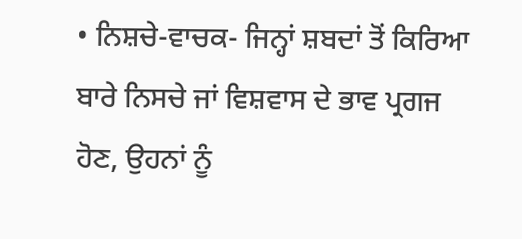• ਨਿਸ਼ਚੇ-ਵਾਚਕ- ਜਿਨ੍ਹਾਂ ਸ਼ਬਦਾਂ ਤੋਂ ਕਿਰਿਆ ਬਾਰੇ ਨਿਸਚੇ ਜਾਂ ਵਿਸ਼ਵਾਸ ਦੇ ਭਾਵ ਪ੍ਰਗਜ ਹੋਣ, ਉਹਨਾਂ ਨੂੰ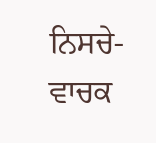ਨਿਸਚੇ-ਵਾਚਕ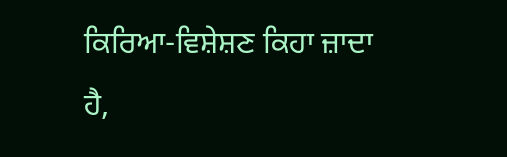ਕਿਰਿਆ-ਵਿਸ਼ੇਸ਼ਣ ਕਿਹਾ ਜ਼ਾਦਾ ਹੈ,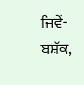ਜਿਵੇਂ- ਬਸ਼ੱਕ,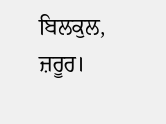ਬਿਲਕੁਲ, ਜ਼ਰੂਰ।